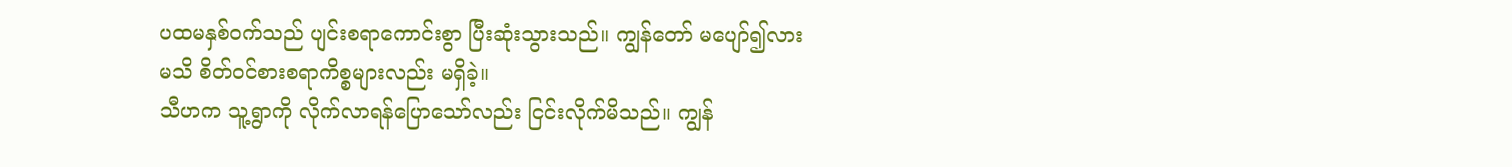ပထမနှစ်ဝက်သည် ပျင်းစရာကောင်းစွာ ပြီးဆုံးသွားသည်။ ကျွန်တော် မပျော်၍လား မသိ စိတ်ဝင်စားစရာကိစ္စများလည်း မရှိခဲ့။
သီဟက သူ့ရွာကို လိုက်လာရန်ပြောသော်လည်း ငြင်းလိုက်မိသည်။ ကျွန်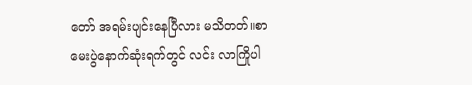တော် အရမ်းပျင်းနေပြီလား မသိတတ်။စာမေးပွဲနောက်ဆုံးရက်တွင် လင်း လာကြိုပါ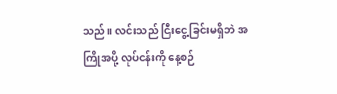သည်။ လင်းသည် ငြီးငွေ့ခြင်းမရှိဘဲ အကြိုအပို့ လုပ်ငန်းကို နေ့စဉ်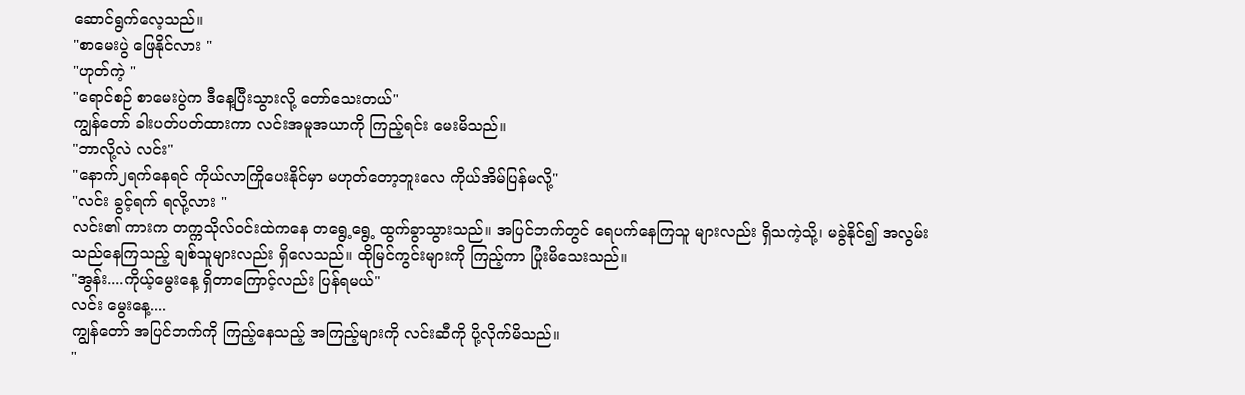ဆောင်ရွက်လေ့သည်။
"စာမေးပွဲ ဖြေနိုင်လား "
"ဟုတ်ကဲ့ "
"ရောင်စဉ် စာမေးပွဲက ဒီနေ့ပြီးသွားလို့ တော်သေးတယ်"
ကျွန်တော် ခါးပတ်ပတ်ထားကာ လင်းအမူအယာကို ကြည့်ရင်း မေးမိသည်။
"ဘာလို့လဲ လင်း"
"နောက်၂ရက်နေရင် ကိုယ်လာကြိုပေးနိုင်မှာ မဟုတ်တော့ဘူးလေ ကိုယ်အိမ်ပြန်မလို့"
"လင်း ခွင့်ရက် ရလို့လား "
လင်း၏ ကားက တက္ကသိုလ်ဝင်းထဲကနေ တရွေ့ရွေ့ ထွက်ခွာသွားသည်။ အပြင်ဘက်တွင် ရေပက်နေကြသူ များလည်း ရှိသကဲ့သို့၊ မခွဲနိုင်၍ အလွမ်းသည်နေကြသည့် ချစ်သူများလည်း ရှိလေသည်။ ထိုမြင်ကွင်းများကို ကြည့်ကာ ပြုံးမိသေးသည်။
"အွန်း....ကိုယ့်မွေးနေ့ ရှိတာကြောင့်လည်း ပြန်ရမယ်"
လင်း မွေးနေ့....
ကျွန်တော် အပြင်ဘက်ကို ကြည့်နေသည့် အကြည့်များကို လင်းဆီကို ပို့လိုက်မိသည်။
"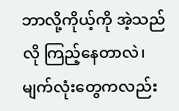ဘာလို့ကိုယ့်ကို အဲ့သည်လို ကြည့်နေတာလဲ၊ မျက်လုံးတွေကလည်း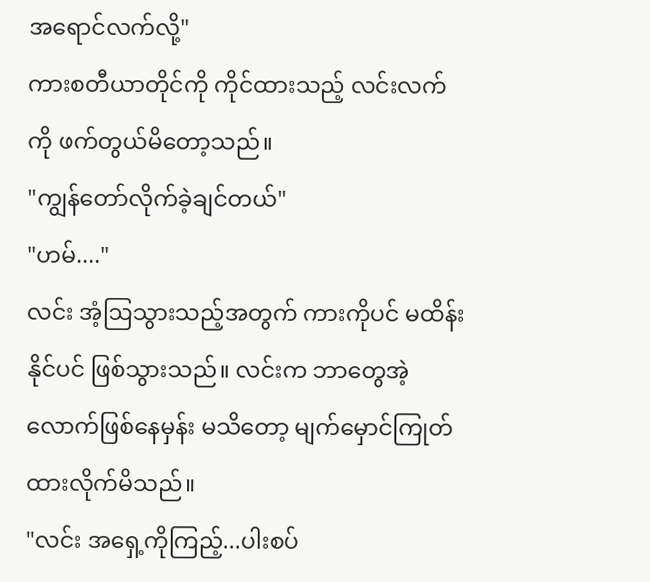အရောင်လက်လို့"
ကားစတီယာတိုင်ကို ကိုင်ထားသည့် လင်းလက်ကို ဖက်တွယ်မိတော့သည်။
"ကျွန်တော်လိုက်ခဲ့ချင်တယ်"
"ဟမ်...."
လင်း အံ့ဩသွားသည့်အတွက် ကားကိုပင် မထိန်းနိုင်ပင် ဖြစ်သွားသည်။ လင်းက ဘာတွေအဲ့လောက်ဖြစ်နေမှန်း မသိတော့ မျက်မှောင်ကြုတ်ထားလိုက်မိသည်။
"လင်း အရှေ့ကိုကြည့်...ပါးစပ်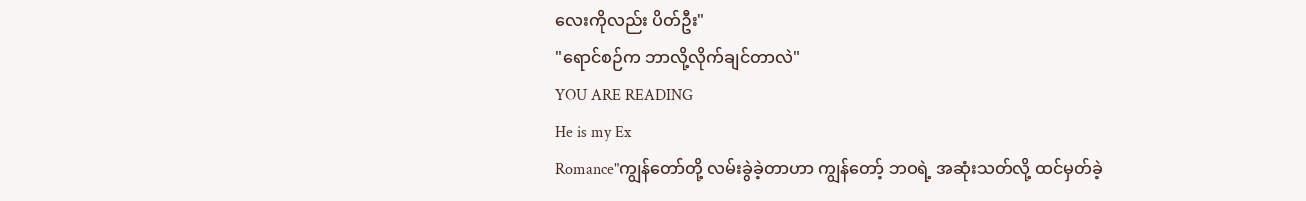လေးကိုလည်း ပိတ်ဦး"
"ရောင်စဉ်က ဘာလို့လိုက်ချင်တာလဲ"
YOU ARE READING
He is my Ex
Romance"ကျွန်တော်တို့ လမ်းခွဲခဲ့တာဟာ ကျွန်တော့် ဘဝရဲ့ အဆုံးသတ်လို့ ထင်မှတ်ခဲ့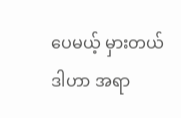ပေမယ့် မှားတယ် ဒါဟာ အရာ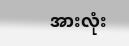အားလုံး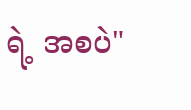ရဲ့ အစပဲ"